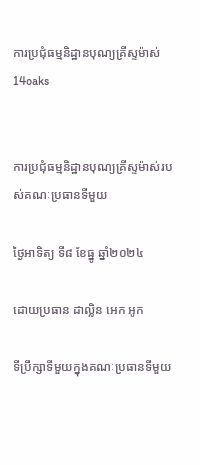ការប្រជុំធម្មនិដ្ឋានបុណ្យគ្រីស្ទម៉ាស់
14oaks


ការប្រជុំធម្មនិដ្ឋានបុណ្យគ្រីស្ទម៉ាស់របស់គណៈប្រធានទីមួយ

ថ្ងៃអាទិត្យ ទី៨ ខែធ្នូ ឆ្នាំ២០២៤

ដោយប្រធាន ដាល្លិន អេក អូក

ទីប្រឹក្សាទីមួយក្នុងគណៈប្រធានទីមួយ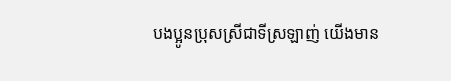បងប្អូនប្រុសស្រីជាទីស្រឡាញ់ យើងមាន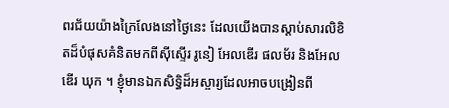ពរជ័យយ៉ាងក្រៃលែងនៅថ្ងៃនេះ ដែលយើងបានស្ដាប់សារលិខិតដ៏បំផុសគំនិតមកពីស៊ីស្ទើរ រូនៀ អែលឌើរ ផលម័រ និងអែលឌើរ ឃុក ។ ខ្ញុំមានឯកសិទ្ធិដ៏អស្ចារ្យដែលអាចបង្រៀនពី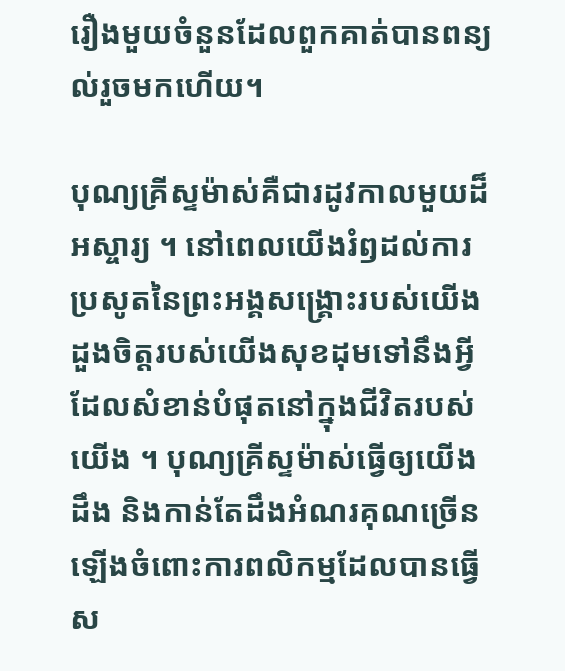រឿងមួយចំនួនដែលពួកគាត់បានពន្យល់រួចមកហើយ។

បុណ្យគ្រីស្ទម៉ាស់គឺជារដូវកាលមួយដ៏អស្ចារ្យ ។ នៅពេលយើងរំឭដល់ការប្រសូតនៃព្រះអង្គសង្គ្រោះរបស់យើង ដួងចិត្តរបស់យើងសុខដុមទៅនឹងអ្វីដែលសំខាន់បំផុតនៅក្នុងជីវិតរបស់យើង ។ បុណ្យគ្រីស្ទម៉ាស់ធ្វើឲ្យយើងដឹង និងកាន់តែដឹងអំណរគុណច្រើនឡើងចំពោះការពលិកម្មដែលបានធ្វើស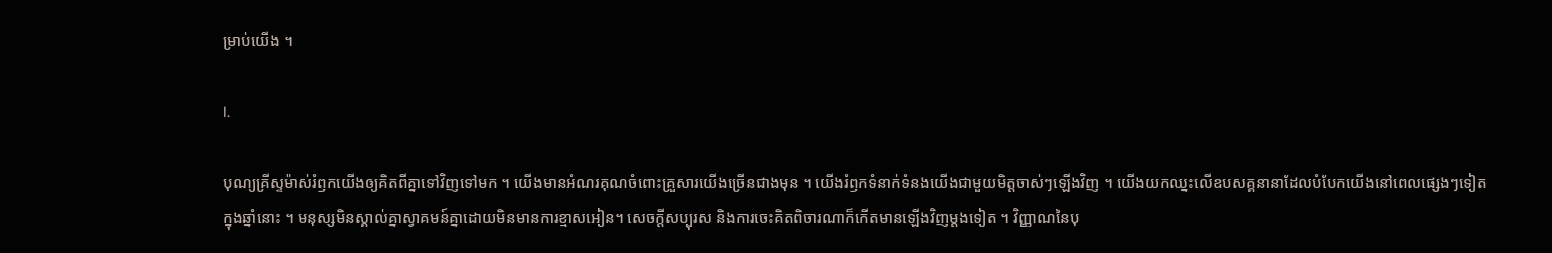ម្រាប់យើង ។

I.

បុណ្យគ្រីស្ទម៉ាស់រំឭកយើងឲ្យគិតពីគ្នាទៅវិញទៅមក ។ យើងមានអំណរគុណចំពោះគ្រួសារយើងច្រើនជាងមុន ។ យើងរំឭកទំនាក់ទំនងយើងជាមួយមិត្តចាស់ៗឡើងវិញ ។ យើងយកឈ្នះលើឧបសគ្គនានាដែលបំបែកយើងនៅពេលផ្សេងៗទៀតក្នុងឆ្នាំនោះ ។ មនុស្សមិនស្គាល់គ្នាស្វាគមន៍គ្នាដោយមិនមានការខ្មាសអៀន។ សេចក្តីសប្បុរស និងការចេះគិតពិចារណាក៏កើតមានឡើងវិញម្តងទៀត ។ វិញ្ញាណនៃបុ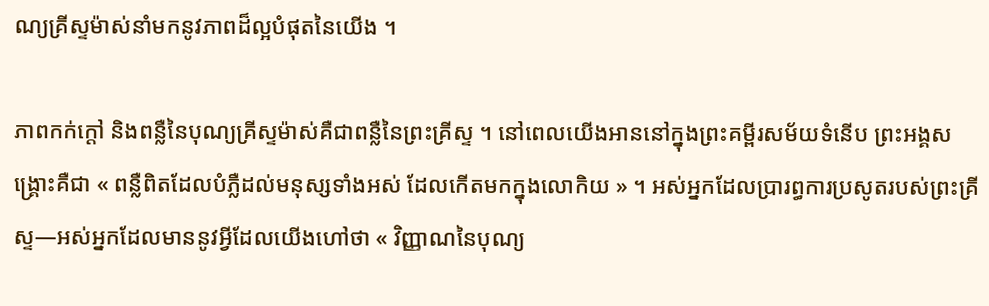ណ្យគ្រីស្ទម៉ាស់នាំមកនូវភាពដ៏ល្អបំផុតនៃយើង ។

ភាពកក់ក្តៅ និងពន្លឺនៃបុណ្យគ្រីស្ទម៉ាស់គឺជាពន្លឺនៃព្រះគ្រីស្ទ ។ នៅពេលយើងអាននៅក្នុងព្រះគម្ពីរសម័យទំនើប ព្រះអង្គសង្គ្រោះគឺជា « ពន្លឺពិតដែលបំភ្លឺដល់មនុស្សទាំងអស់ ដែលកើតមកក្នុងលោកិយ » ។ អស់អ្នកដែលប្រារព្ធការប្រសូតរបស់ព្រះគ្រីស្ទ—អស់អ្នកដែលមាននូវអ្វីដែលយើងហៅថា « វិញ្ញាណនៃបុណ្យ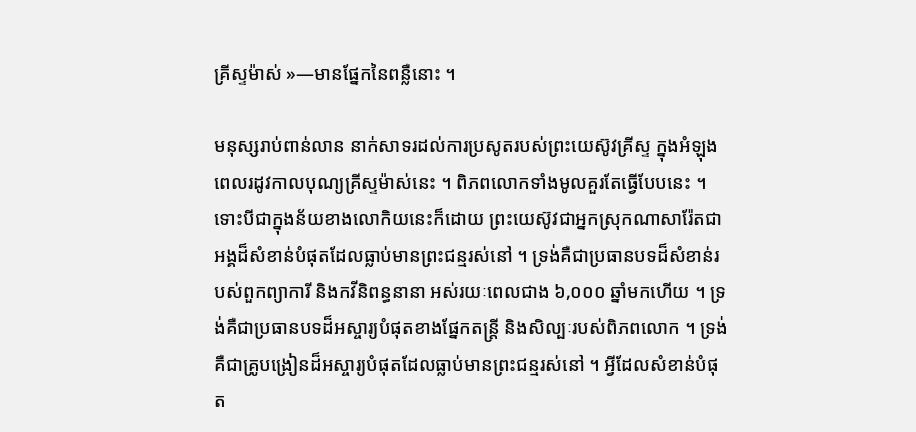គ្រីស្ទម៉ាស់ »—មានផ្នែកនៃពន្លឺនោះ ។

មនុស្សរាប់ពាន់លាន នាក់សាទរដល់ការប្រសូតរបស់ព្រះយេស៊ូវគ្រីស្ទ ក្នុងអំឡុងពេលរដូវកាលបុណ្យគ្រីស្ទម៉ាស់នេះ ។ ពិភពលោកទាំងមូលគួរតែធ្វើបែបនេះ ។ ទោះបីជាក្នុងន័យខាងលោកិយនេះក៏ដោយ ព្រះយេស៊ូវជាអ្នកស្រុកណាសារ៉ែតជាអង្គដ៏សំខាន់បំផុតដែលធ្លាប់មានព្រះជន្មរស់នៅ ។ ទ្រង់គឺជាប្រធានបទដ៏សំខាន់របស់ពួកព្យាការី និងកវីនិពន្ធនានា អស់រយៈពេលជាង ៦,០០០ ឆ្នាំមកហើយ ។ ទ្រង់គឺជាប្រធានបទដ៏អស្ចារ្យបំផុតខាងផ្នែកតន្ត្រី និងសិល្បៈរបស់ពិភពលោក ។ ទ្រង់គឺជាគ្រូបង្រៀនដ៏អស្ចារ្យបំផុតដែលធ្លាប់មានព្រះជន្មរស់នៅ ។ អ្វីដែលសំខាន់បំផុត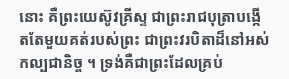នោះ គឺព្រះយេស៊ូវគ្រីស្ទ ជាព្រះរាជបុត្រាបង្កើតតែមួយគត់របស់ព្រះ ជាព្រះវរបិតាដ៏នៅអស់កល្បជានិច្ច ។ ទ្រង់គឺជាព្រះដែលគ្រប់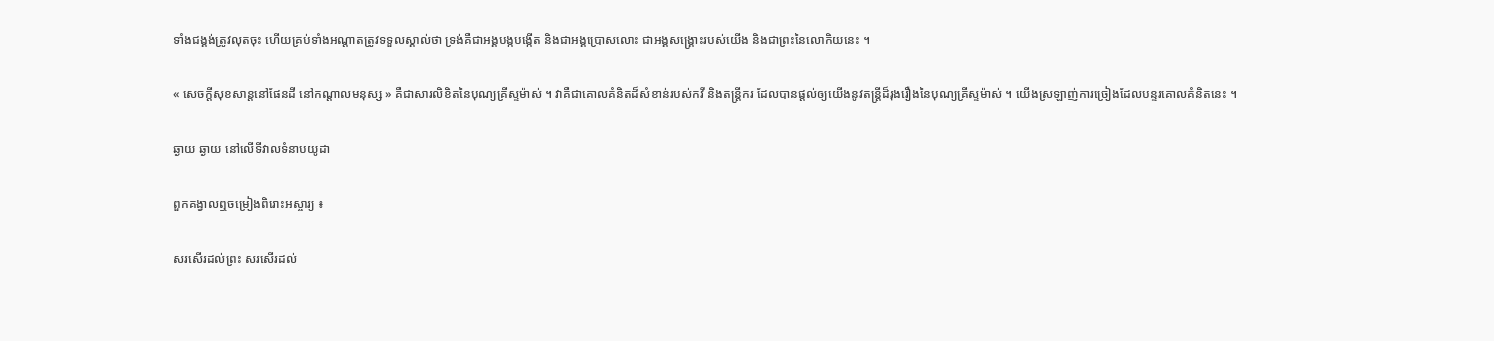ទាំងជង្គង់ត្រូវលុតចុះ ហើយគ្រប់ទាំងអណ្ដាតត្រូវទទួលស្គាល់ថា ទ្រង់គឺជាអង្គបង្កបង្កើត និងជាអង្គប្រោសលោះ ជាអង្គសង្គ្រោះរបស់យើង និងជាព្រះនៃលោកិយនេះ ។

« សេចក្តីសុខសាន្តនៅផែនដី នៅកណ្តាលមនុស្ស » គឺជាសារលិខិតនៃបុណ្យគ្រីស្ទម៉ាស់ ។ វាគឺជាគោលគំនិតដ៏សំខាន់របស់កវី និងតន្ត្រីករ ដែលបានផ្តល់ឲ្យយើងនូវតន្ត្រីដ៏រុងរឿងនៃបុណ្យគ្រីស្ទម៉ាស់ ។ យើងស្រឡាញ់ការច្រៀងដែលបន្ទរគោលគំនិតនេះ ។

ឆ្ងាយ ឆ្ងាយ នៅលើទីវាលទំនាបយូដា

ពួកគង្វាលឮចម្រៀងពិរោះអស្ចារ្យ ៖

សរសើរដល់ព្រះ សរសើរដល់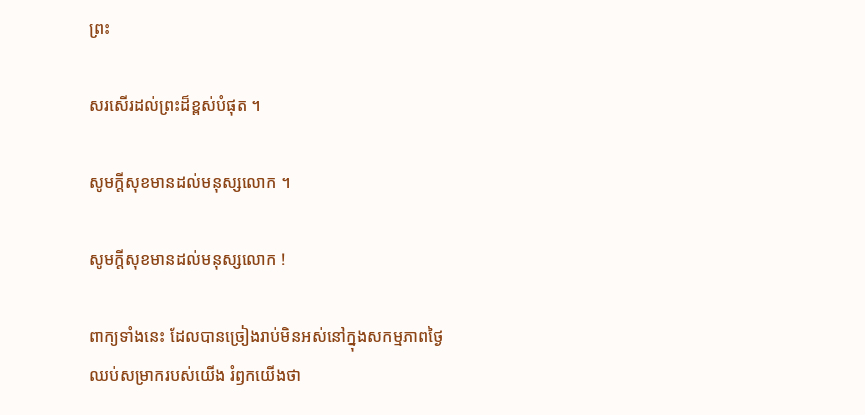ព្រះ

សរសើរដល់ព្រះដ៏ខ្ពស់បំផុត ។

សូមក្តីសុខមានដល់មនុស្សលោក ។

សូមក្តីសុខមានដល់មនុស្សលោក !

ពាក្យទាំងនេះ ដែលបានច្រៀងរាប់មិនអស់នៅក្នុងសកម្មភាពថ្ងៃឈប់សម្រាករបស់យើង រំឭកយើងថា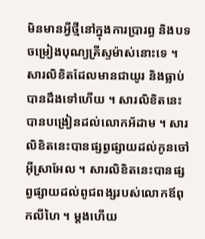មិនមានអ្វីថ្មីនៅក្នុងការប្រារព្ធ និងបទចម្រៀងបុណ្យគ្រីស្ទម៉ាស់នោះទេ ។ សារលិខិតដែលមានជាយូរ និងធ្លាប់បានដឹងទៅហើយ ។ សារលិខិតនេះបានបង្រៀនដល់លោកអ័ដាម ។ សារលិខិតនេះបានផ្សព្វផ្សាយដល់កូនចៅអ៊ីស្រាអែល ។ សារលិខិតនេះបានផ្សព្វផ្សាយដល់ពូជពង្សរបស់លោកឪពុកលីហៃ ។ ម្តងហើយ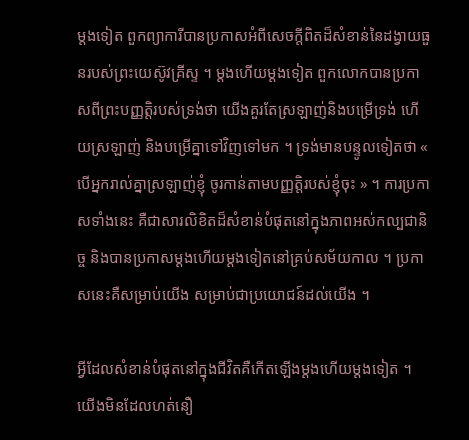ម្តងទៀត ពួកព្យាការីបានប្រកាសអំពីសេចក្តីពិតដ៏សំខាន់នៃដង្វាយធួនរបស់ព្រះយេស៊ូវគ្រីស្ទ ។ ម្តងហើយម្តងទៀត ពួកលោកបានប្រកាសពីព្រះបញ្ញត្តិរបស់ទ្រង់ថា យើងគួរតែស្រឡាញ់និងបម្រើទ្រង់ ហើយស្រឡាញ់ និងបម្រើគ្នាទៅវិញទៅមក ។ ទ្រង់មានបន្ទូលទៀតថា « បើអ្នករាល់គ្នាស្រឡាញ់ខ្ញុំ ចូរកាន់តាមបញ្ញត្តិរបស់ខ្ញុំចុះ » ។ ការប្រកាសទាំងនេះ គឺជាសារលិខិតដ៏សំខាន់បំផុតនៅក្នុងភាពអស់កល្បជានិច្ច និងបានប្រកាសម្តងហើយម្តងទៀតនៅគ្រប់សម័យកាល ។ ប្រកាសនេះគឺសម្រាប់យើង សម្រាប់ជាប្រយោជន៍ដល់យើង ។

អ្វីដែលសំខាន់បំផុតនៅក្នុងជីវិតគឺកើតឡើងម្តងហើយម្តងទៀត ។ យើងមិនដែលហត់នឿ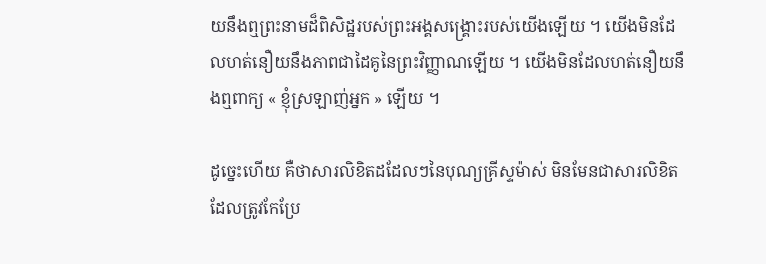យនឹងឮព្រះនាមដ៏ពិសិដ្ឋរបស់ព្រះអង្គសង្គ្រោះរបស់យើងឡើយ ។ យើងមិនដែលហត់នឿយនឹងភាពជាដៃគូនៃព្រះវិញ្ញាណឡើយ ។ យើងមិនដែលហត់នឿយនឹងឮពាក្យ « ខ្ញុំស្រឡាញ់អ្នក » ឡើយ ។

ដូច្នេះហើយ គឺថាសារលិខិតដដែលៗនៃបុណ្យគ្រីស្ទម៉ាស់ មិនមែនជាសារលិខិតដែលត្រូវកែប្រែ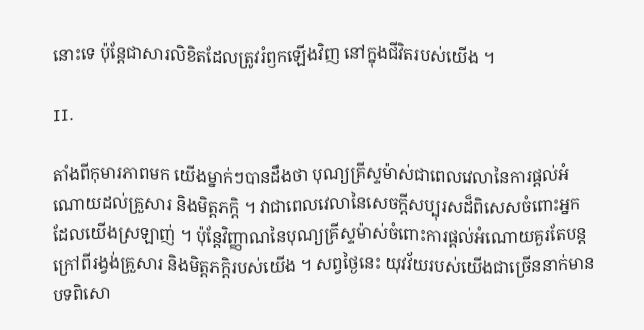នោះទេ ប៉ុន្តែជាសារលិខិតដែលត្រូវរំឭកឡើងវិញ នៅក្នុងជីវិតរបស់យើង ។

II.

តាំងពីកុមារភាពមក យើងម្នាក់ៗបានដឹងថា បុណ្យគ្រីស្ទម៉ាស់ជាពេលវេលានៃការផ្តល់អំណោយដល់គ្រួសារ និងមិត្តភក្តិ ។ វាជាពេលវេលានៃសេចក្តីសប្បុរសដ៏ពិសេសចំពោះអ្នកដែលយើងស្រឡាញ់ ។ ប៉ុន្តែវិញ្ញាណនៃបុណ្យគ្រីស្ទម៉ាស់ចំពោះការផ្តល់អំណោយគួរតែបន្តក្រៅពីរង្វង់គ្រួសារ និងមិត្តភក្តិរបស់យើង ។ សព្វថ្ងៃនេះ យុវវ័យរបស់យើងជាច្រើននាក់មានបទពិសោ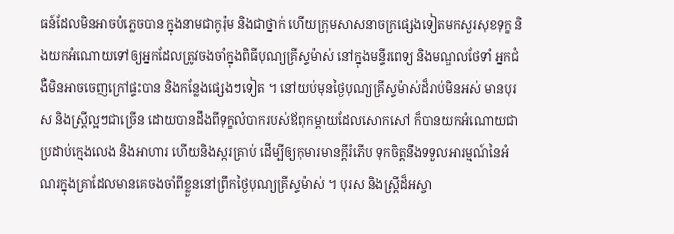ធន៍ដែលមិនអាចបំភ្លេចបាន ក្នុងនាមជាកូរ៉ុម និងជាថ្នាក់ ហើយក្រុមសាសនាចក្រផ្សេងទៀតមកសួរសុខទុក្ខ និងយកអំណោយទៅឲ្យអ្នកដែលត្រូវចងចាំក្នុងពិធីបុណ្យគ្រីស្ទម៉ាស់ នៅក្នុងមន្ទីរពេទ្យ និងមណ្ឌលថែទាំ អ្នកជំងឺមិនអាចចេញក្រៅផ្ទះបាន និងកន្លែងផ្សេងៗទៀត ។ នៅយប់មុនថ្ងៃបុណ្យគ្រីស្ទម៉ាស់ដ៏រាប់មិនអស់ មានបុរស និងស្ត្រីល្អៗជាច្រើន ដោយបានដឹងពីទុក្ខលំបាករបស់ឪពុកម្តាយដែលសោកសៅ ក៏បានយកអំណោយជាប្រដាប់ក្មេងលេង និងអាហារ ហើយនិងស្ករគ្រាប់ ដើម្បីឲ្យកុមារមានក្តីរំភើប ទុកចិត្តនឹងទទួលអារម្មណ៍នៃអំណរក្នុងគ្រាដែលមានគេចងចាំពីខ្លួននៅព្រឹកថ្ងៃបុណ្យគ្រីស្ទម៉ាស់ ។ បុរស និងស្ត្រីដ៏អស្ចា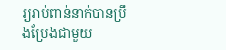រ្យរាប់ពាន់នាក់បានប្រឹងប្រែងជាមួយ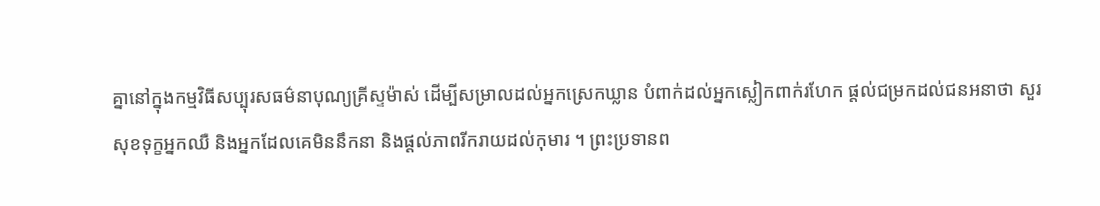គ្នានៅក្នុងកម្មវិធីសប្បុរសធម៌នាបុណ្យគ្រីស្ទម៉ាស់ ដើម្បីសម្រាលដល់អ្នកស្រេកឃ្លាន បំពាក់ដល់អ្នកស្លៀកពាក់រហែក ផ្តល់ជម្រកដល់ជនអនាថា សួរសុខទុក្ខអ្នកឈឺ និងអ្នកដែលគេមិននឹកនា និងផ្តល់ភាពរីករាយដល់កុមារ ។ ព្រះប្រទានព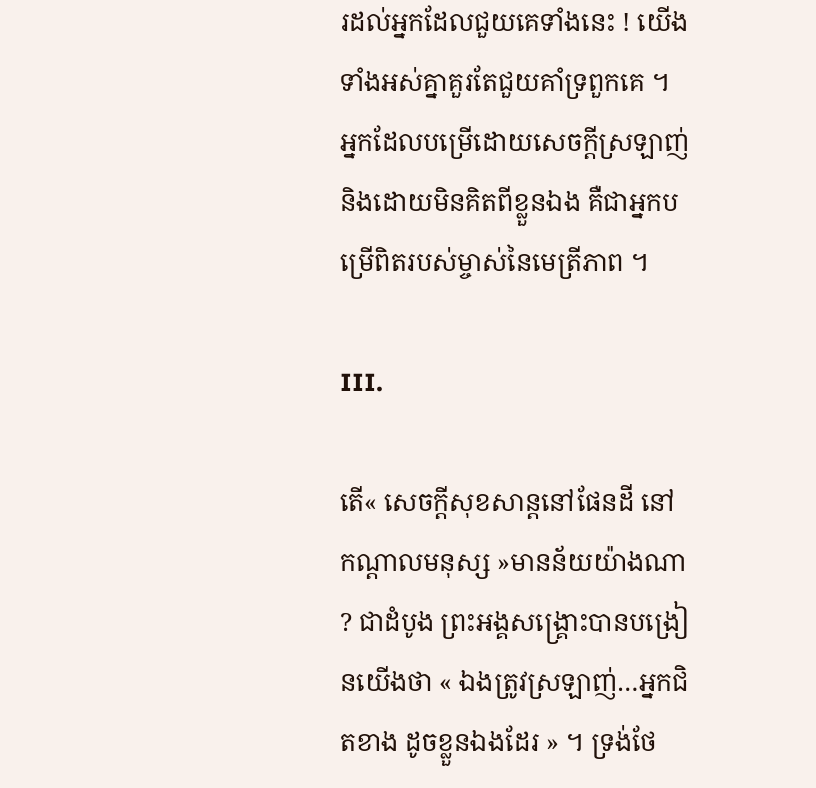រដល់អ្នកដែលជួយគេទាំងនេះ ! យើងទាំងអស់គ្នាគួរតែជួយគាំទ្រពួកគេ ។ អ្នកដែលបម្រើដោយសេចក្ដីស្រឡាញ់ និងដោយមិនគិតពីខ្លួនឯង គឺជាអ្នកបម្រើពិតរបស់ម្ចាស់នៃមេត្រីភាព ។

III.

តើ« សេចក្តីសុខសាន្តនៅផែនដី នៅកណ្តាលមនុស្ស »មានន័យយ៉ាងណា ? ជាដំបូង ព្រះអង្គសង្គ្រោះបានបង្រៀនយើងថា « ឯងត្រូវស្រឡាញ់…អ្នកជិតខាង ដូចខ្លួនឯងដែរ » ។ ទ្រង់ថែ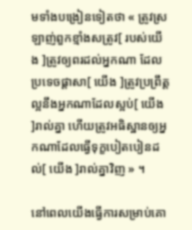មទាំងបង្រៀនទៀតថា « ត្រូវស្រឡាញ់ពួកខ្មាំងសត្រូវ[ របស់យើង ]ត្រូវឲ្យពរដល់អ្នកណា ដែលប្រទេចផ្ដាសា[ យើង ]ត្រូវប្រព្រឹត្តល្អនឹងអ្នកណាដែលស្អប់[ យើង ]រាល់គ្នា ហើយត្រូវអធិស្ឋានឲ្យអ្នកណាដែលធ្វើទុក្ខបៀតបៀនដល់[ យើង ]រាល់គ្នាវិញ » ។

នៅពេលយើងធ្វើការសម្រាប់គោ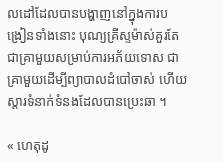លដៅដែលបានបង្ហាញនៅក្នុងការបង្រៀនទាំងនោះ បុណ្យគ្រីស្ទម៉ាស់គួរតែជាគ្រាមួយសម្រាប់ការអភ័យទោស ជាគ្រាមួយដើម្បីព្យាបាលដំបៅចាស់ ហើយស្តារទំនាក់ទំនងដែលបានប្រេះឆា ។

« ហេតុដូ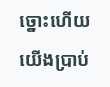ច្នោះហើយ យើងប្រាប់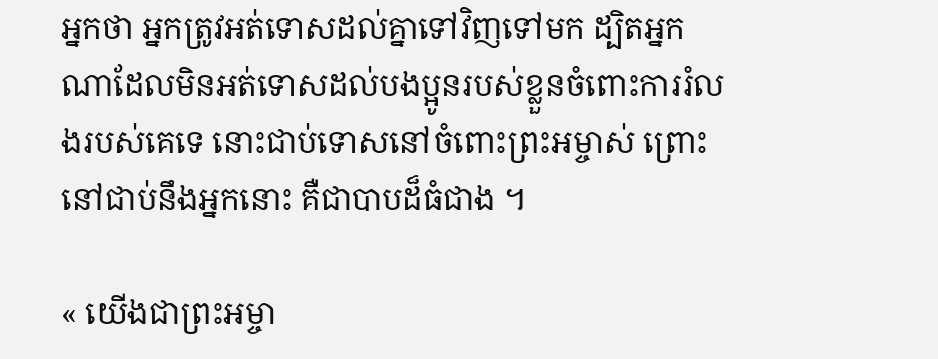អ្នកថា អ្នកត្រូវអត់ទោសដល់គ្នាទៅវិញទៅមក ដ្បិតអ្នកណាដែលមិនអត់ទោសដល់បងប្អូនរបស់ខ្លួនចំពោះការរំលងរបស់គេទេ នោះជាប់ទោសនៅចំពោះព្រះអម្ចាស់ ព្រោះនៅជាប់នឹងអ្នកនោះ គឺជាបាបដ៏ធំជាង ។

« យើងជាព្រះអម្ចា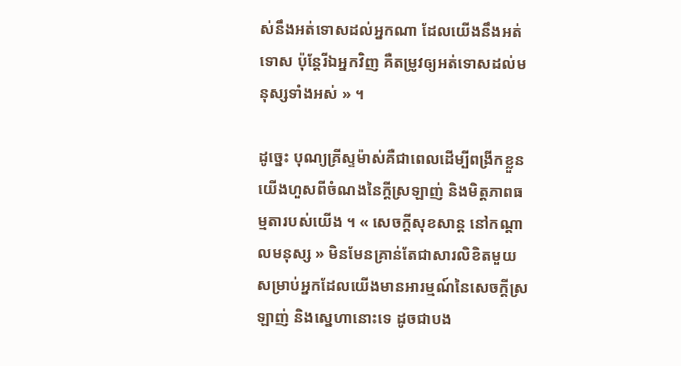ស់នឹងអត់ទោសដល់អ្នកណា ដែលយើងនឹងអត់ទោស ប៉ុន្តែរីឯអ្នកវិញ គឺតម្រូវឲ្យអត់ទោសដល់មនុស្សទាំងអស់ » ។

ដូច្នេះ បុណ្យគ្រីស្ទម៉ាស់គឺជាពេលដើម្បីពង្រីកខ្លួនយើងហួសពីចំណងនៃក្តីស្រឡាញ់ និងមិត្តភាពធម្មតារបស់យើង ។ « សេចក្តីសុខសាន្ត នៅកណ្តាលមនុស្ស » មិនមែនគ្រាន់តែជាសារលិខិតមួយសម្រាប់អ្នកដែលយើងមានអារម្មណ៍នៃសេចក្តីស្រឡាញ់ និងស្នេហានោះទេ ដូចជាបង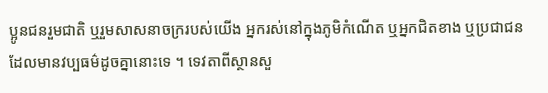ប្អូនជនរួមជាតិ ឬរួមសាសនាចក្ររបស់យើង អ្នករស់នៅក្នុងភូមិកំណើត ឬអ្នកជិតខាង ឬប្រជាជនដែលមានវប្បធម៌ដូចគ្នានោះទេ ។ ទេវតាពីស្ថានសួ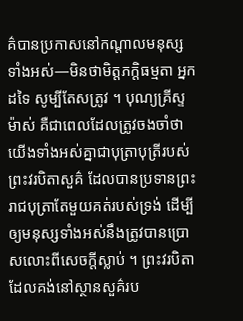គ៌បានប្រកាសនៅកណ្តាលមនុស្សទាំងអស់—មិនថាមិត្តភក្តិធម្មតា អ្នកដទៃ សូម្បីតែសត្រូវ ។ បុណ្យគ្រីស្ទម៉ាស់ គឺជាពេលដែលត្រូវចងចាំថា យើងទាំងអស់គ្នាជាបុត្រាបុត្រីរបស់ព្រះវរបិតាសួគ៌ ដែលបានប្រទានព្រះរាជបុត្រាតែមួយគត់របស់ទ្រង់ ដើម្បីឲ្យមនុស្សទាំងអស់នឹងត្រូវបានប្រោសលោះពីសេចក្តីស្លាប់ ។ ព្រះវរបិតាដែលគង់នៅស្ថានសួគ៌រប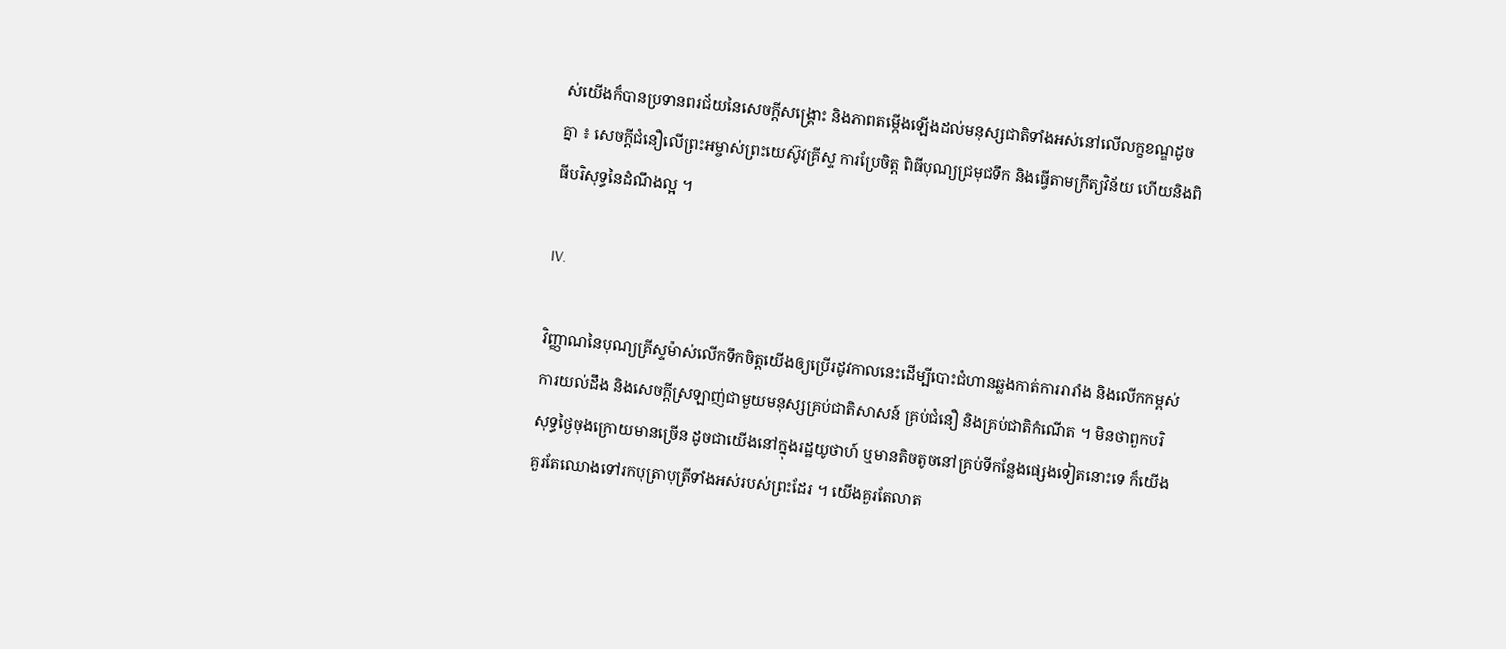ស់យើងក៏បានប្រទានពរជ័យនៃសេចក្តីសង្គ្រោះ និងភាពតម្កើងឡើងដល់មនុស្សជាតិទាំងអស់នៅលើលក្ខខណ្ឌដូចគ្នា ៖ សេចក្តីជំនឿលើព្រះអម្ចាស់ព្រះយេស៊ូវគ្រីស្ទ ការប្រែចិត្ត ពិធីបុណ្យជ្រមុជទឹក និងធ្វើតាមក្រឹត្យវិន័យ ហើយនិងពិធីបរិសុទ្ធនៃដំណឹងល្អ ។

IV.

វិញ្ញាណនៃបុណ្យគ្រីស្ទម៉ាស់លើកទឹកចិត្តយើងឲ្យប្រើរដូវកាលនេះដើម្បីបោះជំហានឆ្លងកាត់ការរារាំង និងលើកកម្ពស់ការយល់ដឹង និងសេចក្តីស្រឡាញ់ជាមួយមនុស្សគ្រប់ជាតិសាសន៍ គ្រប់ជំនឿ និងគ្រប់ជាតិកំណើត ។ មិនថាពួកបរិសុទ្ធថ្ងៃចុងក្រោយមានច្រើន ដូចជាយើងនៅក្នុងរដ្ឋយូថាហ៍ ឬមានតិចតូចនៅគ្រប់ទីកន្លែងផ្សេងទៀតនោះទេ ក៏យើងគួរតែឈោងទៅរកបុត្រាបុត្រីទាំងអស់របស់ព្រះដែរ ។ យើងគួរតែលាត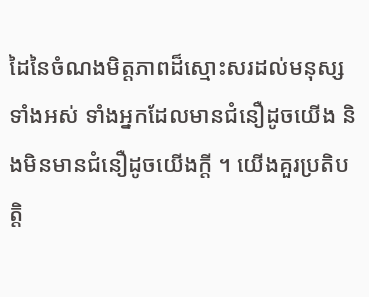ដៃនៃចំណងមិត្តភាពដ៏ស្មោះសរដល់មនុស្សទាំងអស់ ទាំងអ្នកដែលមានជំនឿដូចយើង និងមិនមានជំនឿដូចយើងក្តី ។ យើងគួរប្រតិបត្តិ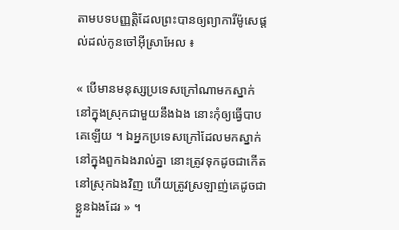តាមបទបញ្ញត្តិដែលព្រះបានឲ្យព្យាការីម៉ូសេផ្ដល់ដល់កូនចៅអ៊ីស្រាអែល ៖

« បើមានមនុស្សប្រទេសក្រៅណាមកស្នាក់នៅក្នុងស្រុកជាមួយនឹងឯង នោះកុំឲ្យធ្វើបាបគេឡើយ ។ ឯអ្នកប្រទេសក្រៅដែលមកស្នាក់នៅក្នុងពួកឯងរាល់គ្នា នោះត្រូវទុកដូចជាកើតនៅស្រុកឯងវិញ ហើយត្រូវស្រឡាញ់គេដូចជាខ្លួនឯងដែរ » ។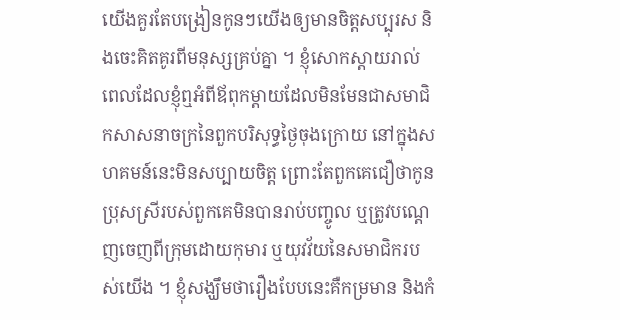យើងគួរតែបង្រៀនកូនៗយើងឲ្យមានចិត្តសប្បុរស និងចេះគិតគូរពីមនុស្សគ្រប់គ្នា ។ ខ្ញុំសោកស្ដាយរាល់ពេលដែលខ្ញុំឮអំពីឪពុកម្តាយដែលមិនមែនជាសមាជិកសាសនាចក្រនៃពួកបរិសុទ្ធថ្ងៃចុងក្រោយ នៅក្នុងសហគមន៍នេះមិនសប្បាយចិត្ត ព្រោះតែពួកគេជឿថាកូនប្រុសស្រីរបស់ពួកគេមិនបានរាប់បញ្ចូល ឬត្រូវបណ្ដេញចេញពីក្រុមដោយកុមារ ឬយុវវ័យនៃសមាជិករបស់យើង ។ ខ្ញុំសង្ឃឹមថារឿងបែបនេះគឺកម្រមាន និងកំ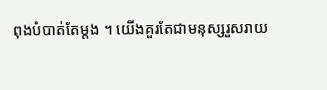ពុងបំបាត់តែម្តង ។ យើងគួរតែជាមនុស្សរួសរាយ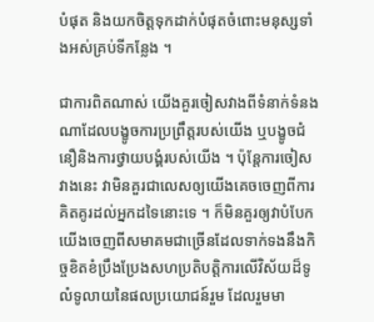បំផុត និងយកចិត្តទុកដាក់បំផុតចំពោះមនុស្សទាំងអស់គ្រប់ទីកន្លែង ។

ជាការពិតណាស់ យើងគួរចៀសវាងពីទំនាក់ទំនងណាដែលបង្ខូចការប្រព្រឹត្តរបស់យើង ឬបង្ខូចជំនឿនិងការថ្វាយបង្គំរបស់យើង ។ ប៉ុន្តែការចៀសវាងនេះ វាមិនគួរជាលេសឲ្យយើងគេចចេញពីការគិតគូរដល់អ្នកដទៃនោះទេ ។ ក៏មិនគួរឲ្យវាបំបែកយើងចេញពីសមាគមជាច្រើនដែលទាក់ទងនឹងកិច្ចខិតខំប្រឹងប្រែងសហប្រតិបត្តិការលើវិស័យដ៏ទូលំទូលាយនៃផលប្រយោជន៍រួម ដែលរួមមា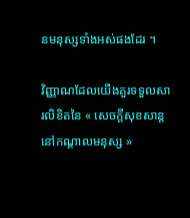នមនុស្សទាំងអស់ផងដែរ ។

វិញ្ញាណដែលយើងគួរទទួលសារលិខិតនៃ « សេចក្តីសុខសាន្ត នៅកណ្តាលមនុស្ស »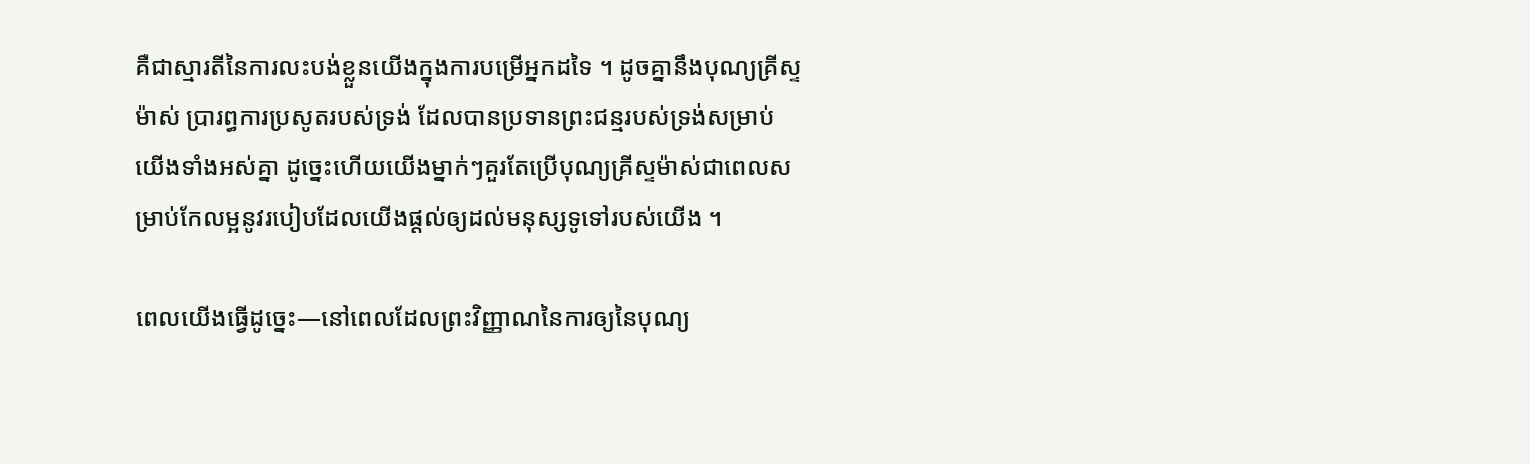គឺជាស្មារតីនៃការលះបង់ខ្លួនយើងក្នុងការបម្រើអ្នកដទៃ ។ ដូចគ្នានឹងបុណ្យគ្រីស្ទម៉ាស់ ប្រារព្ធការប្រសូតរបស់ទ្រង់ ដែលបានប្រទានព្រះជន្មរបស់ទ្រង់សម្រាប់យើងទាំងអស់គ្នា ដូច្នេះហើយយើងម្នាក់ៗគួរតែប្រើបុណ្យគ្រីស្ទម៉ាស់ជាពេលសម្រាប់កែលម្អនូវរបៀបដែលយើងផ្តល់ឲ្យដល់មនុស្សទូទៅរបស់យើង ។

ពេលយើងធ្វើដូច្នេះ—នៅពេលដែលព្រះវិញ្ញាណនៃការឲ្យនៃបុណ្យ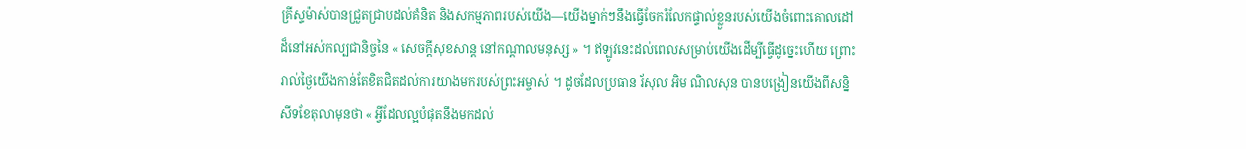គ្រីស្ទម៉ាស់បានជ្រួតជ្រាបដល់គំនិត និងសកម្មភាពរបស់យើង—យើងម្នាក់ៗនឹងធ្វើចែករំលែកផ្ទាល់ខ្លួនរបស់យើងចំពោះគោលដៅដ៏នៅអស់កល្បជានិច្ចនៃ « សេចក្តីសុខសាន្ត នៅកណ្តាលមនុស្ស » ។ ឥឡូវនេះដល់ពេលសម្រាប់យើងដើម្បីធ្វើដូច្នេះហើយ ព្រោះរាល់ថ្ងៃយើងកាន់តែខិតជិតដល់ការយាងមករបស់ព្រះអម្ចាស់ ។ ដូចដែលប្រធាន រ័សុល អិម ណិលសុន បានបង្រៀនយើងពីសន្និសីទខែតុលាមុនថា « អ្វីដែលល្អបំផុតនឹងមកដល់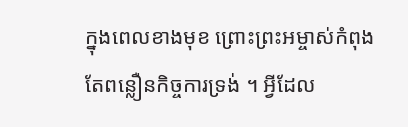ក្នុងពេលខាងមុខ ព្រោះព្រះអម្ចាស់កំពុងតែពន្លឿនកិច្ចការទ្រង់ ។ អ្វីដែល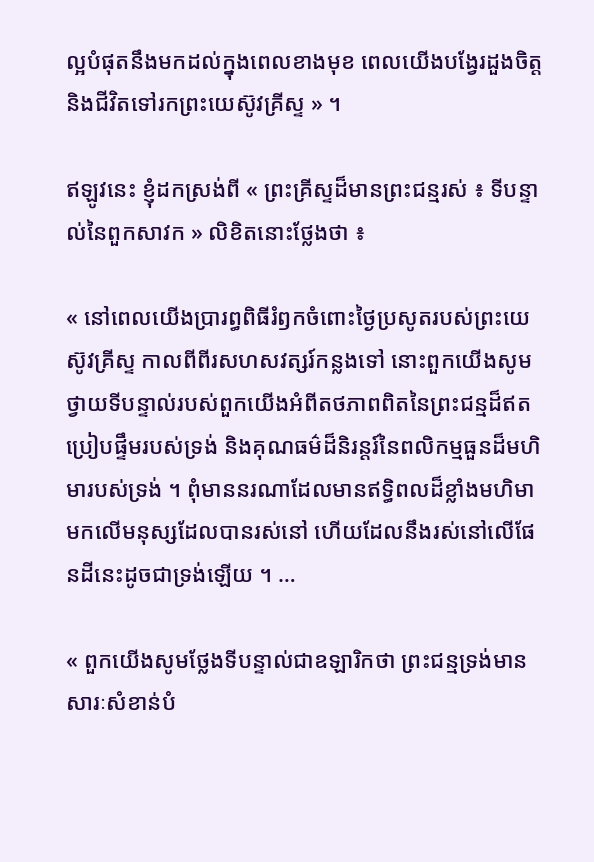ល្អបំផុតនឹងមកដល់ក្នុងពេលខាងមុខ ពេលយើងបង្វែរដួងចិត្ត និងជីវិតទៅរកព្រះយេស៊ូវគ្រីស្ទ » ។

ឥឡូវនេះ ខ្ញុំដកស្រង់ពី « ព្រះគ្រីស្ទដ៏មានព្រះជន្មរស់ ៖ ទីបន្ទាល់នៃពួកសាវក » លិខិតនោះថែ្លងថា ៖

« នៅពេលយើងប្រារព្ធពិធីរំឭកចំពោះថ្ងៃប្រសូតរបស់ព្រះយេស៊ូវគ្រីស្ទ កាលពីពីរសហសវត្សរ៍កន្លងទៅ នោះពួកយើងសូមថ្វាយទីបន្ទាល់របស់ពួកយើងអំពីតថភាពពិតនៃព្រះជន្មដ៏ឥតប្រៀបផ្ទឹមរបស់ទ្រង់ និងគុណធម៌ដ៏និរន្ដរ៍នៃពលិកម្មធួនដ៏មហិមារបស់ទ្រង់ ។ ពុំមាននរណាដែលមានឥទ្ធិពលដ៏ខ្លាំងមហិមាមកលើមនុស្សដែលបានរស់នៅ ហើយដែលនឹងរស់នៅលើផែនដីនេះដូចជាទ្រង់ឡើយ ។ …

« ពួកយើងសូមថ្លែងទីបន្ទាល់ជាឧឡារិកថា ព្រះជន្មទ្រង់មានសារៈសំខាន់បំ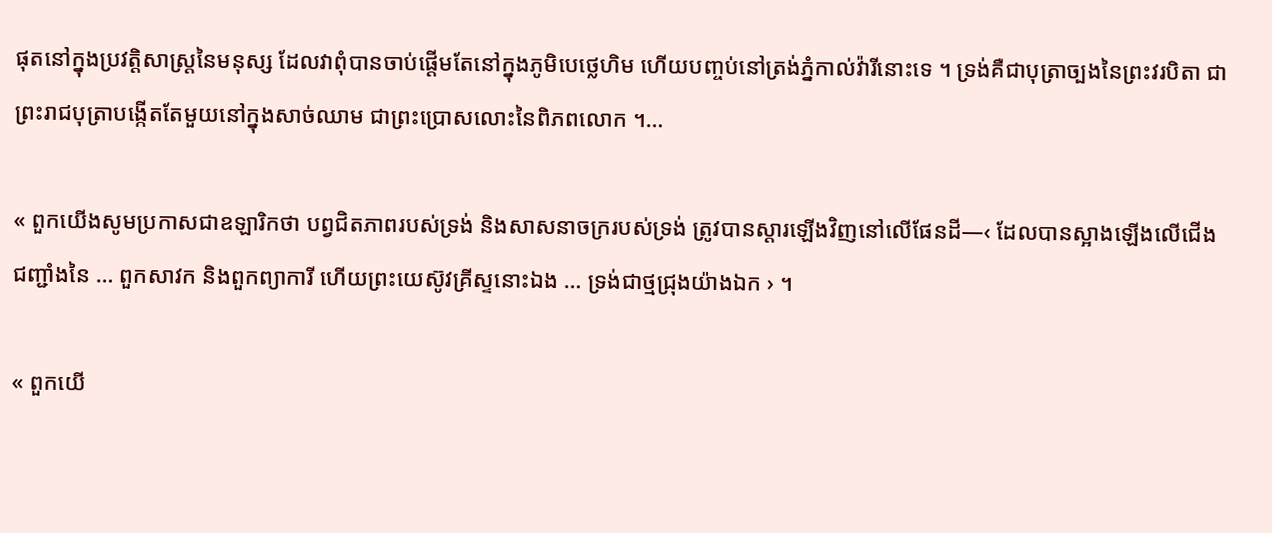ផុតនៅក្នុងប្រវត្តិសាស្ត្រនៃមនុស្ស ដែលវាពុំបានចាប់ផ្ដើមតែនៅក្នុងភូមិបេថ្លេហិម ហើយបញ្ចប់នៅត្រង់ភ្នំកាល់វ៉ារីនោះទេ ។ ទ្រង់គឺជាបុត្រាច្បងនៃព្រះវរបិតា ជាព្រះរាជបុត្រាបង្កើតតែមួយនៅក្នុងសាច់ឈាម ជាព្រះប្រោសលោះនៃពិភពលោក ។…

« ពួកយើងសូមប្រកាសជាឧឡារិកថា បព្វជិតភាពរបស់ទ្រង់ និងសាសនាចក្ររបស់ទ្រង់ ត្រូវបានស្ដារឡើងវិញនៅលើផែនដី—‹ ដែលបានស្អាងឡើងលើជើងជញ្ជាំងនៃ … ពួកសាវក និងពួកព្យាការី ហើយព្រះយេស៊ូវគ្រីស្ទនោះឯង … ទ្រង់ជាថ្មជ្រុងយ៉ាងឯក › ។

« ពួកយើ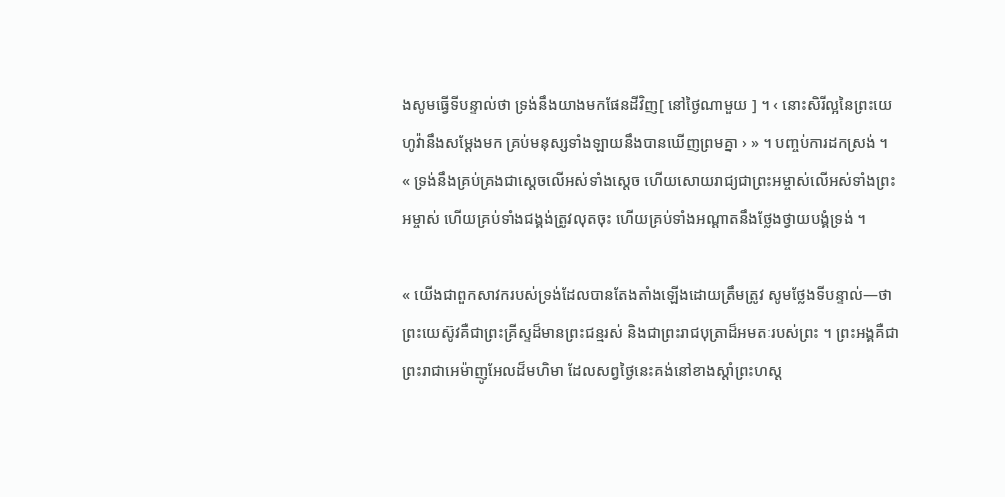ងសូមធ្វើទីបន្ទាល់ថា ទ្រង់នឹងយាងមកផែនដីវិញ[ នៅថ្ងៃណាមួយ ] ។ ‹ នោះសិរីល្អនៃព្រះយេហូវ៉ានឹងសម្ដែងមក គ្រប់មនុស្សទាំងឡាយនឹងបានឃើញព្រមគ្នា › » ។ បញ្ចប់ការដកស្រង់ ។ « ទ្រង់នឹងគ្រប់គ្រងជាស្ដេចលើអស់ទាំងស្ដេច ហើយសោយរាជ្យជាព្រះអម្ចាស់លើអស់ទាំងព្រះអម្ចាស់ ហើយគ្រប់ទាំងជង្គង់ត្រូវលុតចុះ ហើយគ្រប់ទាំងអណ្ដាតនឹងថ្លែងថ្វាយបង្គំទ្រង់ ។

« យើងជាពួកសាវករបស់ទ្រង់ដែលបានតែងតាំងឡើងដោយត្រឹមត្រូវ សូមថ្លែងទីបន្ទាល់—ថាព្រះយេស៊ូវគឺជាព្រះគ្រីស្ទដ៏មានព្រះជន្មរស់ និងជាព្រះរាជបុត្រាដ៏អមតៈរបស់ព្រះ ។ ព្រះអង្គគឺជាព្រះរាជាអេម៉ាញូអែលដ៏មហិមា ដែលសព្វថ្ងៃនេះគង់នៅខាងស្ដាំព្រះហស្ដ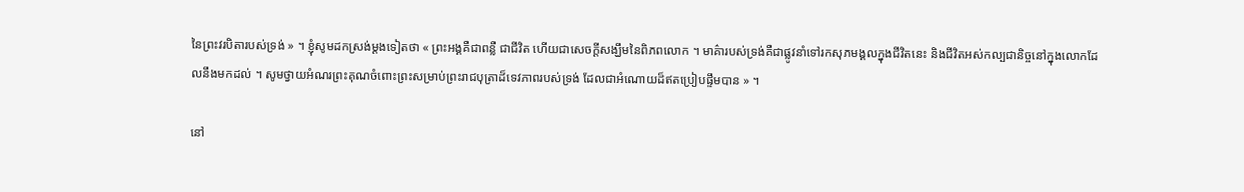នៃព្រះវរបិតារបស់ទ្រង់ » ។ ខ្ញុំសូមដកស្រង់ម្តងទៀតថា « ព្រះអង្គគឺជាពន្លឺ ជាជីវិត ហើយជាសេចក្ដីសង្ឃឹមនៃពិភពលោក ។ មាគ៌ារបស់ទ្រង់គឺជាផ្លូវនាំទៅរកសុភមង្គលក្នុងជីវិតនេះ និងជីវិតអស់កល្បជានិច្ចនៅក្នុងលោកដែលនឹងមកដល់ ។ សូមថ្វាយអំណរព្រះគុណចំពោះព្រះសម្រាប់ព្រះរាជបុត្រាដ៏ទេវភាពរបស់ទ្រង់ ដែលជាអំណោយដ៏ឥតប្រៀបផ្ទឹមបាន » ។

នៅ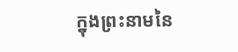ក្នុងព្រះនាមនៃ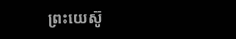ព្រះយេស៊ូ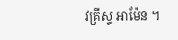វគ្រីស្ទ អាម៉ែន ។